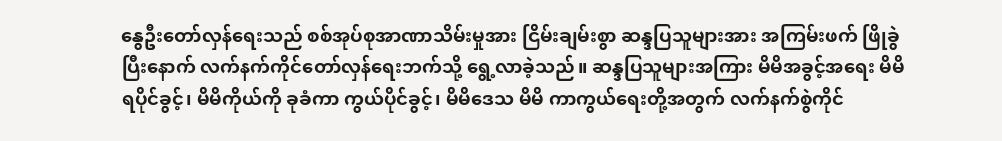နွေဦးတော်လှန်ရေးသည် စစ်အုပ်စုအာဏာသိမ်းမှုအား ငြိမ်းချမ်းစွာ ဆန္ဒပြသူများအား အကြမ်းဖက် ဖြိုခွဲပြီးနောက် လက်နက်ကိုင်တော်လှန်ရေးဘက်သို့ ရွေ့လာခဲ့သည်။ ဆန္ဒပြသူများအကြား မိမိအခွင့်အရေး မိမိရပိုင်ခွင့်၊ မိမိကိုယ်ကို ခုခံကာ ကွယ်ပိုင်ခွင့်၊ မိမိဒေသ မိမိ ကာကွယ်ရေးတို့အတွက် လက်နက်စွဲကိုင်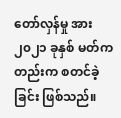တော်လှန်မှု အား ၂၀၂၁ ခုနှစ် မတ်ကတည်းက စတင်ခဲ့ခြင်း ဖြစ်သည်။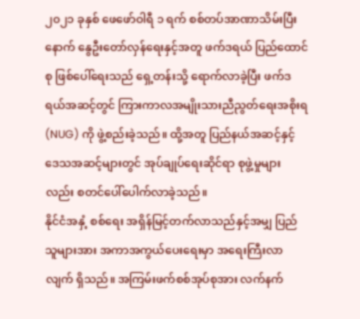၂၀၂၁ ခုနှစ် ဖေဖော်ဝါရီ ၁ ရက် စစ်တပ်အာဏာသိမ်းပြီးနောက် နွေဦးတော်လှန်ရေးနှင့်အတူ ဖက်ဒရယ် ပြည်ထောင်စု ဖြစ်ပေါ်ရေးသည် ရှေ့တန်းသို့ ရောက်လာခဲ့ပြီး ဖက်ဒရယ်အဆင့်တွင် ကြားကာလအမျိုးသားညီညွတ်ရေးအစိုးရ (NUG) ကို ဖွဲ့စည်းခဲ့သည်။ ထို့အတူ ပြည်နယ်အဆင့်နှင့် ဒေသအဆင့်များတွင် အုပ်ချုပ်ရေးဆိုင်ရာ စုဖွဲ့မှုများလည်း စတင်ပေါ်ပေါက်လာခဲ့သည်။
နိုင်ငံအနှံ့ စစ်ရေး အရှိန်မြင့်တက်လာသည်နှင့်အမျှ ပြည်သူများအား အကာအကွယ်ပေးရေးမှာ အရေးကြီးလာလျက် ရှိသည်။ အကြမ်းဖက်စစ်အုပ်စုအား လက်နက်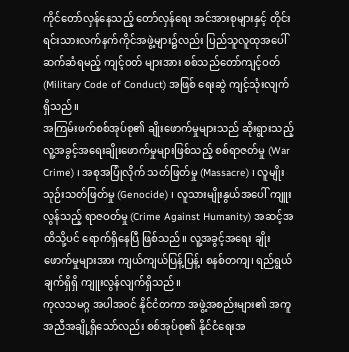ကိုင်တော်လှန်နေသည့် တော်လှန်ရေး အင်အားစုများနှင့် တိုင်းရင်းသားလက်နက်ကိုင်အဖွဲ့များ၌လည်း ပြည်သူလူထုအပေါ် ဆက်ဆံရမည့် ကျင့်ဝတ် များအား စစ်သည်တော်ကျင့်ဝတ် (Military Code of Conduct) အဖြစ် ရေးဆွဲ ကျင့်သုံးလျက် ရှိသည်။
အကြမ်းဖက်စစ်အုပ်စု၏ ချိုးဖောက်မှုများသည် ဆိုးရွားသည့် လူ့အခွင့်အရေးချိုးဖောက်မှုများဖြစ်သည့် စစ်ရာဇတ်မှု (War Crime) ၊ အစုအပြုံလိုက် သတ်ဖြတ်မှု (Massacre) ၊ လူမျိုးသုဉ်းသတ်ဖြတ်မှု (Genocide) ၊ လူသားမျိုးနွယ်အပေါ် ကျူးလွန်သည့် ရာဇဝတ်မှု (Crime Against Humanity) အဆင့်အထိသို့ပင် ရောက်ရှိနေပြီ ဖြစ်သည်။ လူ့အခွင့်အရေး ချိုးဖောက်မှုများအား ကျယ်ကျယ်ပြန့်ပြန့်၊ စနစ်တကျ၊ ရည်ရွယ်ချက်ရှိရှိ ကျူးလွန်လျက်ရှိသည်။
ကုလသမဂ္ဂ အပါအဝင် နိုင်ငံတကာ အဖွဲ့အစည်းများ၏ အကူအညီအချို့ရှိသော်လည်း စစ်အုပ်စု၏ နိုင်ငံရေးအ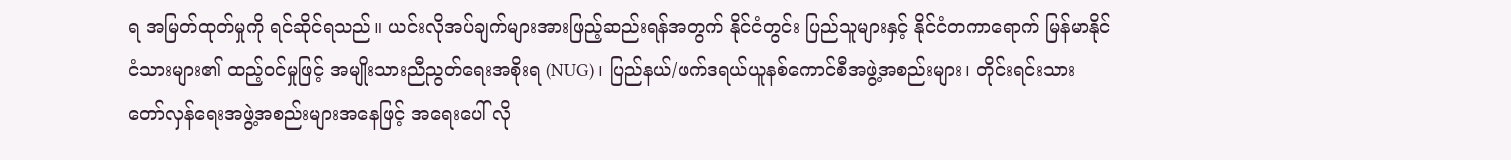ရ အမြတ်ထုတ်မှုကို ရင်ဆိုင်ရသည်။ ယင်းလိုအပ်ချက်များအားဖြည့်ဆည်းရန်အတွက် နိုင်ငံတွင်း ပြည်သူများနှင့် နိုင်ငံတကာရောက် မြန်မာနိုင်ငံသားများ၏ ထည့်ဝင်မှုဖြင့် အမျိုးသားညီညွတ်ရေးအစိုးရ (NUG)၊ ပြည်နယ်/ဖက်ဒရယ်ယူနစ်ကောင်စီအဖွဲ့အစည်းများ၊ တိုင်းရင်းသား တော်လှန်ရေးအဖွဲ့အစည်းများအနေဖြင့် အရေးပေါ် လို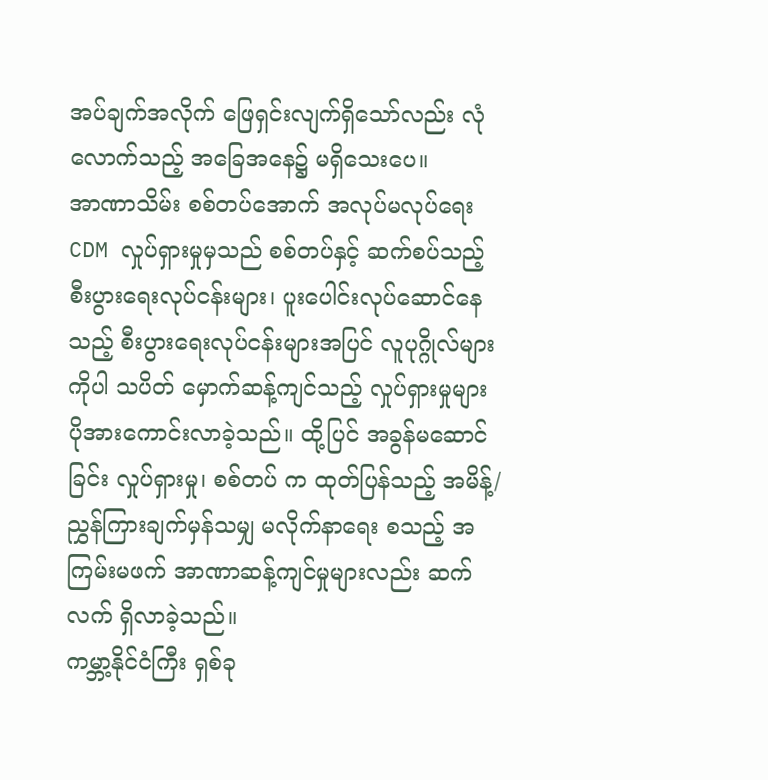အပ်ချက်အလိုက် ဖြေရှင်းလျက်ရှိသော်လည်း လုံလောက်သည့် အခြေအနေ၌ မရှိသေးပေ။
အာဏာသိမ်း စစ်တပ်အောက် အလုပ်မလုပ်ရေး CDM လှုပ်ရှားမှုမှသည် စစ်တပ်နှင့် ဆက်စပ်သည့် စီးပွားရေးလုပ်ငန်းများ၊ ပူးပေါင်းလုပ်ဆောင်နေသည့် စီးပွားရေးလုပ်ငန်းများအပြင် လူပုဂ္ဂိုလ်များကိုပါ သပိတ် မှောက်ဆန့်ကျင်သည့် လှုပ်ရှားမှုများ ပိုအားကောင်းလာခဲ့သည်။ ထို့ပြင် အခွန်မဆောင်ခြင်း လှုပ်ရှားမှု၊ စစ်တပ် က ထုတ်ပြန်သည့် အမိန့်/ညွှန်ကြားချက်မှန်သမျှ မလိုက်နာရေး စသည့် အကြမ်းမဖက် အာဏာဆန့်ကျင်မှုများလည်း ဆက်လက် ရှိလာခဲ့သည်။
ကမ္ဘာ့နိုင်ငံကြီး ရှစ်ခု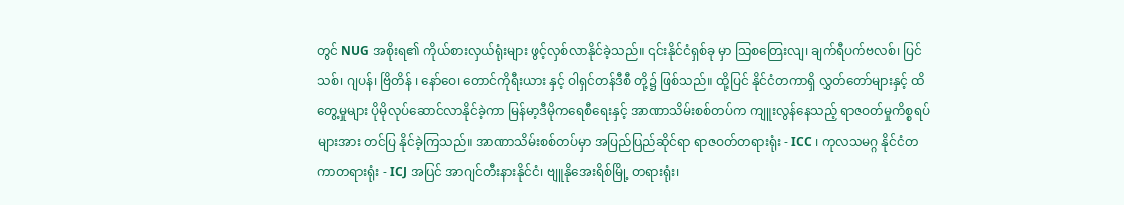တွင် NUG အစိုးရ၏ ကိုယ်စားလှယ်ရုံးများ ဖွင့်လှစ်လာနိုင်ခဲ့သည်။ ၎င်းနိုင်ငံရှစ်ခု မှာ သြစတြေးလျ၊ ချက်ရီပက်ဗလစ်၊ ပြင်သစ်၊ ဂျပန်၊ ဗြိတိန် ၊ နော်ဝေ၊ တောင်ကိုရီးယား နှင့် ဝါရှင်တန်ဒီစီ တို့၌ ဖြစ်သည်။ ထို့ပြင် နိုင်ငံတကာရှိ လွှတ်တော်များနှင့် ထိတွေ့မှုများ ပိုမိုလုပ်ဆောင်လာနိုင်ခဲ့ကာ မြန်မာ့ဒီမိုကရေစီရေးနှင့် အာဏာသိမ်းစစ်တပ်က ကျူးလွန်နေသည့် ရာဇဝတ်မှုကိစ္စရပ်များအား တင်ပြ နိုင်ခဲ့ကြသည်။ အာဏာသိမ်းစစ်တပ်မှာ အပြည်ပြည်ဆိုင်ရာ ရာဇဝတ်တရားရုံး - ICC ၊ ကုလသမဂ္ဂ နိုင်ငံတကာတရားရုံး - ICJ အပြင် အာဂျင်တီးနားနိုင်ငံ၊ ဗျူနိုအေးရိစ်မြို့ တရားရုံး၊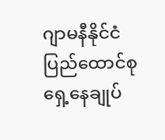ဂျာမနီနိုင်ငံ ပြည်ထောင်စုရှေ့နေချုပ်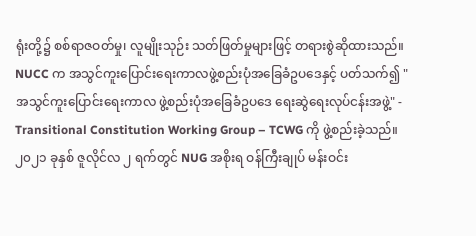ရုံးတို့၌ စစ်ရာဇဝတ်မှု၊ လူမျိုးသုဉ်း သတ်ဖြတ်မှုများဖြင့် တရားစွဲဆိုထားသည်။
NUCC က အသွင်ကူးပြောင်းရေးကာလဖွဲ့စည်းပုံအခြေခံဥပဒေနှင့် ပတ်သက်၍ "အသွင်ကူးပြောင်းရေးကာလ ဖွဲ့စည်းပုံအခြေခံဥပဒေ ရေးဆွဲရေးလုပ်ငန်းအဖွဲ့" - Transitional Constitution Working Group – TCWG ကို ဖွဲ့စည်းခဲ့သည်။၂၀၂၁ ခုနှစ် ဇူလိုင်လ ၂ ရက်တွင် NUG အစိုးရ ဝန်ကြီးချုပ် မန်းဝင်း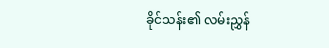ခိုင်သန်း၏ လမ်းညွှန်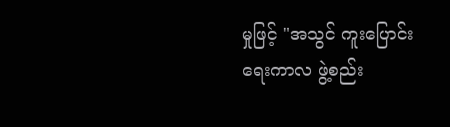မှုဖြင့် "အသွင် ကူးပြောင်းရေးကာလ ဖွဲ့စည်း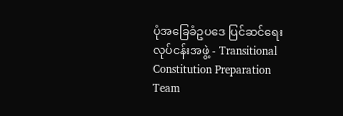ပုံအခြေခံဥပဒေ ပြင်ဆင်ရေးလုပ်ငန်းအဖွဲ့ - Transitional Constitution Preparation Team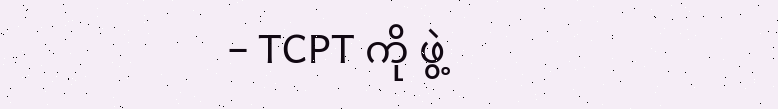– TCPT ကို ဖွဲ့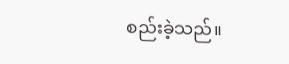စည်းခဲ့သည်။